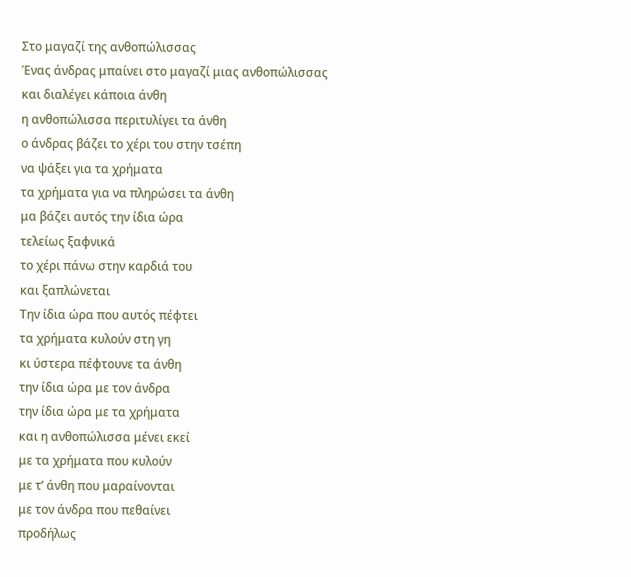Στο μαγαζί της ανθοπώλισσας
Ένας άνδρας μπαίνει στο μαγαζί μιας ανθοπώλισσας
και διαλέγει κάποια άνθη
η ανθοπώλισσα περιτυλίγει τα άνθη
ο άνδρας βάζει το χέρι του στην τσέπη
να ψάξει για τα χρήματα
τα χρήματα για να πληρώσει τα άνθη
μα βάζει αυτός την ίδια ώρα
τελείως ξαφνικά
το χέρι πάνω στην καρδιά του
και ξαπλώνεται
Την ίδια ώρα που αυτός πέφτει
τα χρήματα κυλούν στη γη
κι ύστερα πέφτουνε τα άνθη
την ίδια ώρα με τον άνδρα
την ίδια ώρα με τα χρήματα
και η ανθοπώλισσα μένει εκεί
με τα χρήματα που κυλούν
με τ’ άνθη που μαραίνονται
με τον άνδρα που πεθαίνει
προδήλως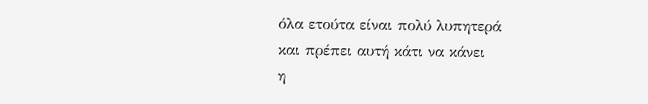όλα ετούτα είναι πολύ λυπητερά
και πρέπει αυτή κάτι να κάνει
η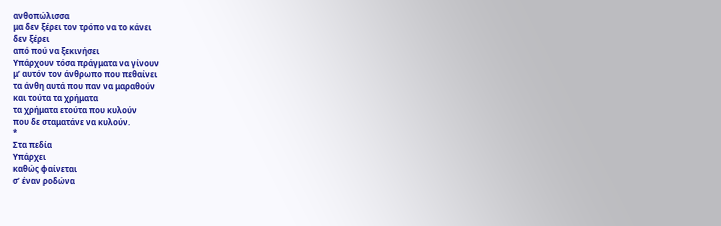ανθοπώλισσα
μα δεν ξέρει τον τρόπο να το κάνει
δεν ξέρει
από πού να ξεκινήσει
Υπάρχουν τόσα πράγματα να γίνουν
μ’ αυτόν τον άνθρωπο που πεθαίνει
τα άνθη αυτά που παν να μαραθούν
και τούτα τα χρήματα
τα χρήματα ετούτα που κυλούν
που δε σταματάνε να κυλούν.
*
Στα πεδία
Υπάρχει
καθώς φαίνεται
σ’ έναν ροδώνα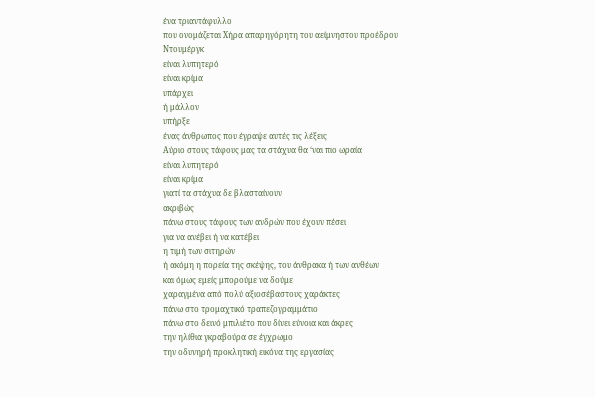ένα τριαντάφυλλο
που ονομάζεται Χήρα απαρηγόρητη του αείμνηστου προέδρου Ντουμέργκ
είναι λυπητερό
είναι κρίμα
υπάρχει
ή μάλλον
υπήρξε
ένας άνθρωπος που έγραψε αυτές τις λέξεις
Αύριο στους τάφους μας τα στάχυα θα ‘ναι πιο ωραία
είναι λυπητερό
είναι κρίμα
γιατί τα στάχυα δε βλασταίνουν
ακριβώς
πάνω στους τάφους των ανδρών που έχουν πέσει
για να ανέβει ή να κατέβει
η τιμή των σιτηρών
ή ακόμη η πορεία της σκέψης, του άνθρακα ή των ανθέων
και όμως εμείς μπορούμε να δούμε
χαραγμένα από πολύ αξιοσέβαστους χαράκτες
πάνω στο τρομαχτικό τραπεζογραμμάτιο
πάνω στο δεινό μπιλιέτο που δίνει εύνοια και άκρες
την ηλίθια γκραβούρα σε έγχρωμο
την οδυνηρή προκλητική εικόνα της εργασίας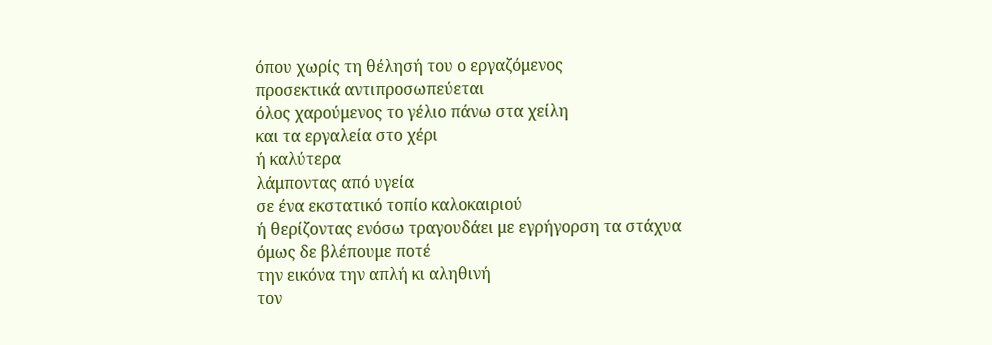όπου χωρίς τη θέλησή του ο εργαζόμενος
προσεκτικά αντιπροσωπεύεται
όλος χαρούμενος το γέλιο πάνω στα χείλη
και τα εργαλεία στο χέρι
ή καλύτερα
λάμποντας από υγεία
σε ένα εκστατικό τοπίο καλοκαιριού
ή θερίζοντας ενόσω τραγουδάει με εγρήγορση τα στάχυα
όμως δε βλέπουμε ποτέ
την εικόνα την απλή κι αληθινή
τον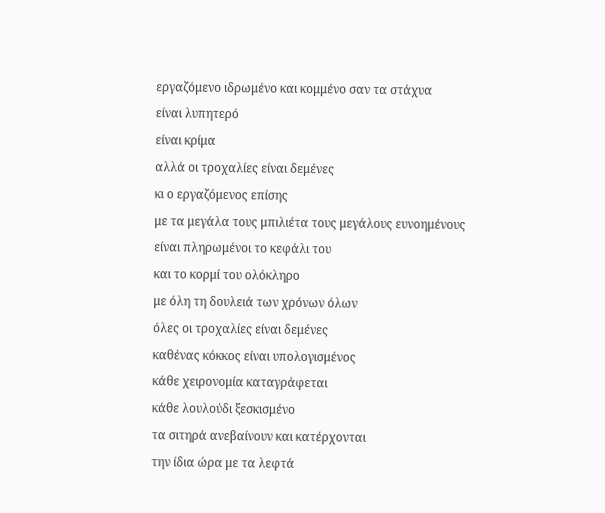εργαζόμενο ιδρωμένο και κομμένο σαν τα στάχυα
είναι λυπητερό
είναι κρίμα
αλλά οι τροχαλίες είναι δεμένες
κι ο εργαζόμενος επίσης
με τα μεγάλα τους μπιλιέτα τους μεγάλους ευνοημένους
είναι πληρωμένοι το κεφάλι του
και το κορμί του ολόκληρο
με όλη τη δουλειά των χρόνων όλων
όλες οι τροχαλίες είναι δεμένες
καθένας κόκκος είναι υπολογισμένος
κάθε χειρονομία καταγράφεται
κάθε λουλούδι ξεσκισμένο
τα σιτηρά ανεβαίνουν και κατέρχονται
την ίδια ώρα με τα λεφτά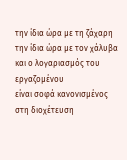την ίδια ώρα με τη ζάχαρη
την ίδια ώρα με τον χάλυβα
και ο λογαριασμός του εργαζομένου
είναι σοφά κανονισμένος
στη διοχέτευση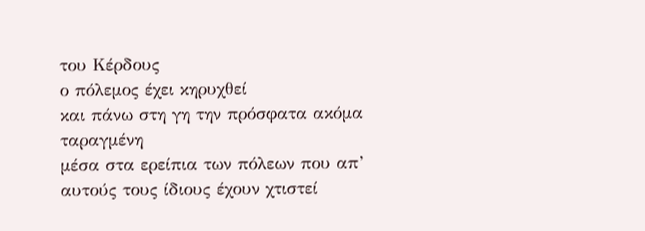του Κέρδους
ο πόλεμος έχει κηρυχθεί
και πάνω στη γη την πρόσφατα ακόμα ταραγμένη
μέσα στα ερείπια των πόλεων που απ’ αυτούς τους ίδιους έχουν χτιστεί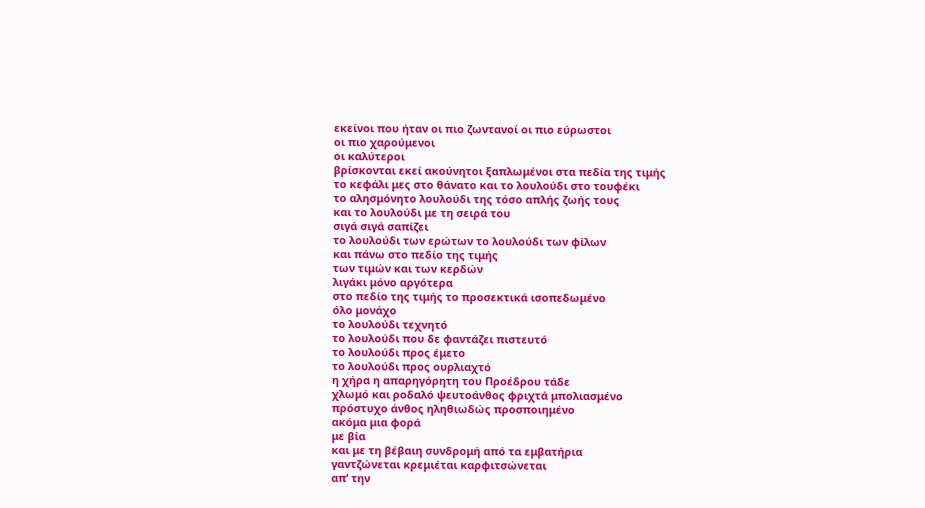εκείνοι που ήταν οι πιο ζωντανοί οι πιο εύρωστοι
οι πιο χαρούμενοι
οι καλύτεροι
βρίσκονται εκεί ακούνητοι ξαπλωμένοι στα πεδία της τιμής
το κεφάλι μες στο θάνατο και το λουλούδι στο τουφέκι
το αλησμόνητο λουλούδι της τόσο απλής ζωής τους
και το λουλούδι με τη σειρά του
σιγά σιγά σαπίζει
το λουλούδι των ερώτων το λουλούδι των φίλων
και πάνω στο πεδίο της τιμής
των τιμών και των κερδών
λιγάκι μόνο αργότερα
στο πεδίο της τιμής το προσεκτικά ισοπεδωμένο
όλο μονάχο
το λουλούδι τεχνητό
το λουλούδι που δε φαντάζει πιστευτό
το λουλούδι προς έμετο
το λουλούδι προς ουρλιαχτό
η χήρα η απαρηγόρητη του Προέδρου τάδε
χλωμό και ροδαλό ψευτοάνθος φριχτά μπολιασμένο
πρόστυχο άνθος ηληθιωδώς προσποιημένο
ακόμα μια φορά
με βία
και με τη βέβαιη συνδρομή από τα εμβατήρια
γαντζώνεται κρεμιέται καρφιτσώνεται
απ’ την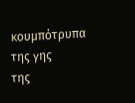κουμπότρυπα της γης
της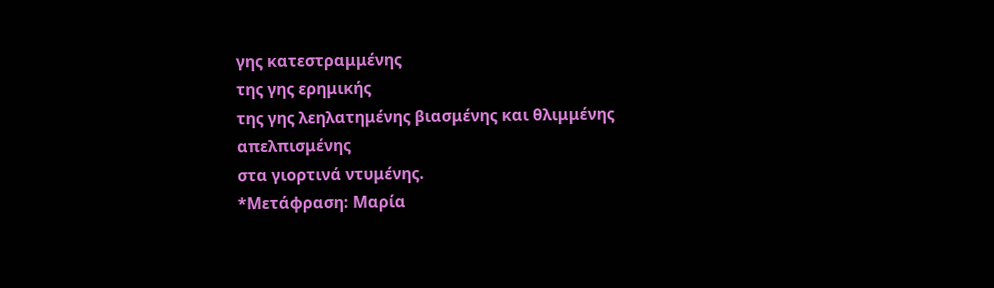γης κατεστραμμένης
της γης ερημικής
της γης λεηλατημένης βιασμένης και θλιμμένης
απελπισμένης
στα γιορτινά ντυμένης.
*Μετάφραση: Μαρία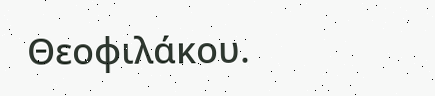Θεοφιλάκου.